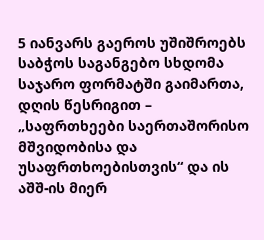5 იანვარს გაეროს უშიშროებს საბჭოს საგანგებო სხდომა საჯარო ფორმატში გაიმართა, დღის წესრიგით – „საფრთხეები საერთაშორისო მშვიდობისა და უსაფრთხოებისთვის“ და ის აშშ-ის მიერ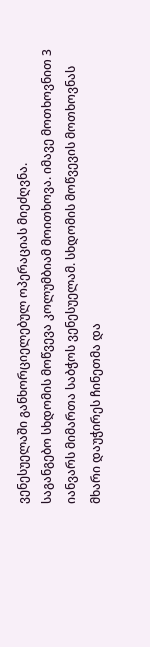ვენესუელაში განხორციელებულ ოპერაციას მიეძღვნა.
საგანგებო სხდომის მოწვევა კოლუმბიამ მოითხოვა. იმავე მოთხოვნით 3 იანვარს მიმართა საბჭოს ვენესუელამ. სხდომის მოწვევის მოთხოვნას მხარი დაუჭირეს ჩინეთმა და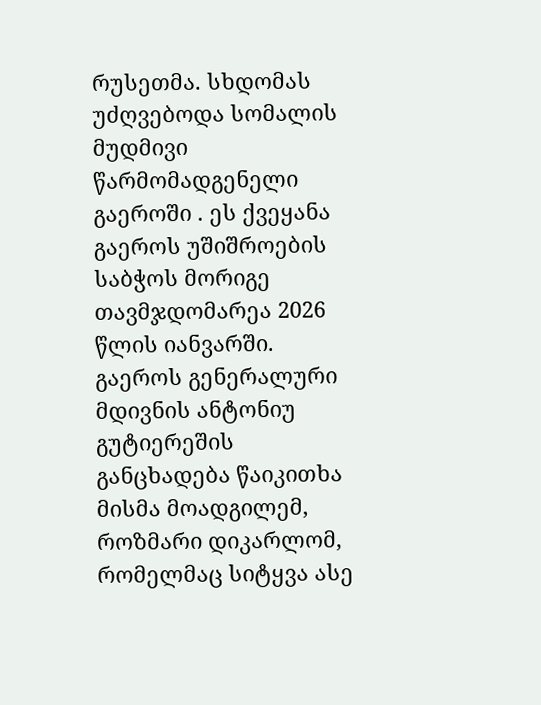რუსეთმა. სხდომას უძღვებოდა სომალის მუდმივი წარმომადგენელი გაეროში . ეს ქვეყანა გაეროს უშიშროების საბჭოს მორიგე თავმჯდომარეა 2026 წლის იანვარში.
გაეროს გენერალური მდივნის ანტონიუ გუტიერეშის განცხადება წაიკითხა მისმა მოადგილემ, როზმარი დიკარლომ, რომელმაც სიტყვა ასე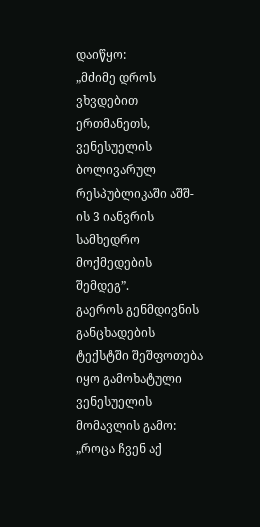დაიწყო:
„მძიმე დროს ვხვდებით ერთმანეთს, ვენესუელის ბოლივარულ რესპუბლიკაში აშშ-ის 3 იანვრის სამხედრო მოქმედების შემდეგ”.
გაეროს გენმდივნის განცხადების ტექსტში შეშფოთება იყო გამოხატული ვენესუელის მომავლის გამო:
„როცა ჩვენ აქ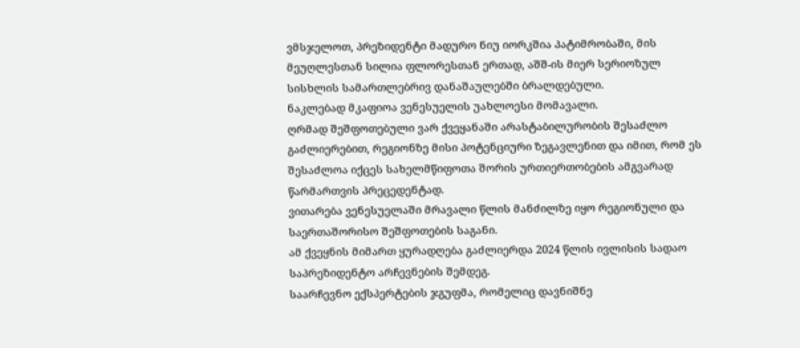ვმსჯელოთ, პრეზიდენტი მადურო ნიუ იორკშია პატიმრობაში, მის მეუღლესთან სილია ფლორესთან ერთად, აშშ-ის მიერ სერიოზულ სისხლის სამართლებრივ დანაშაულებში ბრალდებული.
ნაკლებად მკაფიოა ვენესუელის უახლოესი მომავალი.
ღრმად შეშფოთებული ვარ ქვეყანაში არასტაბილურობის შესაძლო გაძლიერებით, რეგიონზე მისი პოტენციური ზეგავლენით და იმით, რომ ეს შესაძლოა იქცეს სახელმწიფოთა შორის ურთიერთობების ამგვარად წარმართვის პრეცედენტად.
ვითარება ვენესუელაში მრავალი წლის მანძილზე იყო რეგიონული და საერთაშორისო შეშფოთების საგანი.
ამ ქვეყნის მიმართ ყურადღება გაძლიერდა 2024 წლის ივლისის სადაო საპრეზიდენტო არჩევნების შემდეგ.
საარჩევნო ექსპერტების ჯგუფმა, რომელიც დავნიშნე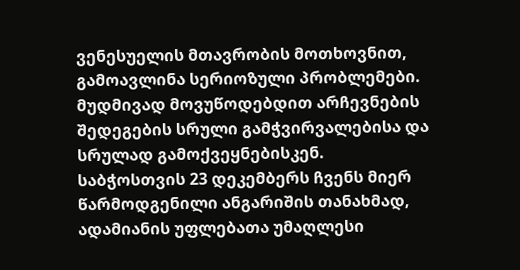ვენესუელის მთავრობის მოთხოვნით, გამოავლინა სერიოზული პრობლემები. მუდმივად მოვუწოდებდით არჩევნების შედეგების სრული გამჭვირვალებისა და სრულად გამოქვეყნებისკენ.
საბჭოსთვის 23 დეკემბერს ჩვენს მიერ წარმოდგენილი ანგარიშის თანახმად, ადამიანის უფლებათა უმაღლესი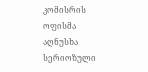კომისრის ოფისმა აღნუსხა სერიოზული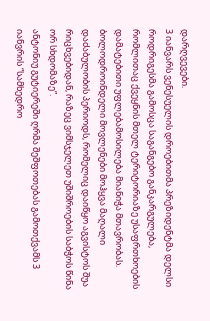დარღვევები.
3 იანვარს ვენესუელის დროებითმა პრეზიდენტმა დელსი როდრიგესმა გამოსცა საგანგებო განკარგულება, რომლითაც ქვეყნის მთელ ტერიტორიაზე უსაფრთხოების დამატებითი უფლებამოსილება მიანიჭა მთავრობას.
ბოლოდროინდელი მოვლენები მოჰყვა მაღალი დაძაბულობის პერიოდს, რომელიც დაიწყო აგვისტოს შუა რიცხვებიდან, რაზეც ვიმსჯელეთ უშიშროების საბჭოს წინა ორ სხდომაზე”.
ანტონიუ გუტიერეში ღრმა შეშფოთებას გამოთქვამს 3 იანვრის “სამხედრო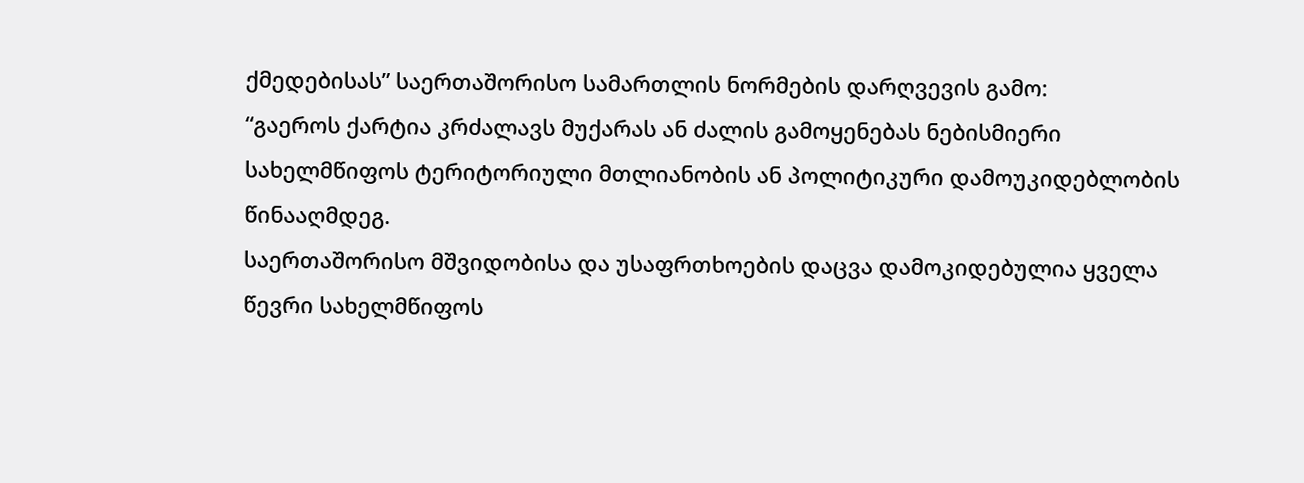ქმედებისას” საერთაშორისო სამართლის ნორმების დარღვევის გამო:
“გაეროს ქარტია კრძალავს მუქარას ან ძალის გამოყენებას ნებისმიერი სახელმწიფოს ტერიტორიული მთლიანობის ან პოლიტიკური დამოუკიდებლობის წინააღმდეგ.
საერთაშორისო მშვიდობისა და უსაფრთხოების დაცვა დამოკიდებულია ყველა წევრი სახელმწიფოს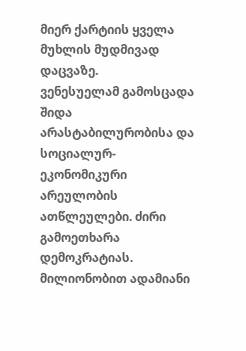მიერ ქარტიის ყველა მუხლის მუდმივად დაცვაზე.
ვენესუელამ გამოსცადა შიდა არასტაბილურობისა და სოციალურ-ეკონომიკური არეულობის ათწლეულები. ძირი გამოეთხარა დემოკრატიას. მილიონობით ადამიანი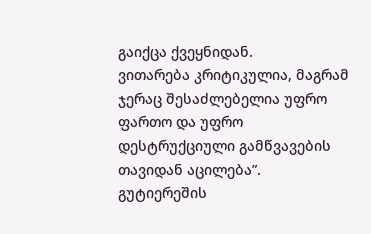გაიქცა ქვეყნიდან.
ვითარება კრიტიკულია, მაგრამ ჯერაც შესაძლებელია უფრო ფართო და უფრო დესტრუქციული გამწვავების თავიდან აცილება”.
გუტიერეშის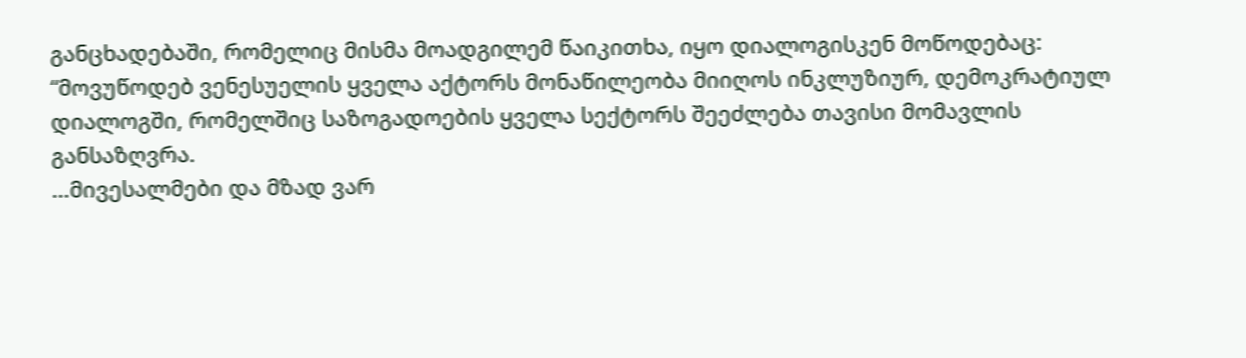განცხადებაში, რომელიც მისმა მოადგილემ წაიკითხა, იყო დიალოგისკენ მოწოდებაც:
“მოვუწოდებ ვენესუელის ყველა აქტორს მონაწილეობა მიიღოს ინკლუზიურ, დემოკრატიულ დიალოგში, რომელშიც საზოგადოების ყველა სექტორს შეეძლება თავისი მომავლის განსაზღვრა.
…მივესალმები და მზად ვარ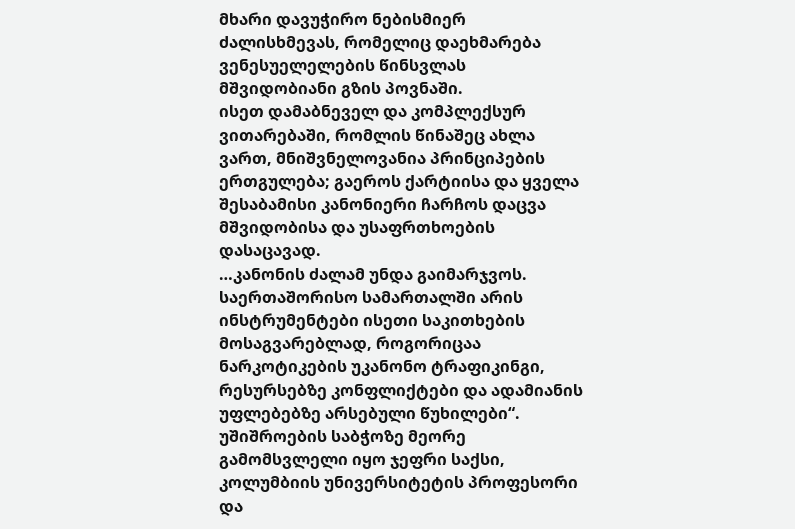მხარი დავუჭირო ნებისმიერ ძალისხმევას, რომელიც დაეხმარება ვენესუელელების წინსვლას მშვიდობიანი გზის პოვნაში.
ისეთ დამაბნეველ და კომპლექსურ ვითარებაში, რომლის წინაშეც ახლა ვართ, მნიშვნელოვანია პრინციპების ერთგულება; გაეროს ქარტიისა და ყველა შესაბამისი კანონიერი ჩარჩოს დაცვა მშვიდობისა და უსაფრთხოების დასაცავად.
…კანონის ძალამ უნდა გაიმარჯვოს.
საერთაშორისო სამართალში არის ინსტრუმენტები ისეთი საკითხების მოსაგვარებლად, როგორიცაა ნარკოტიკების უკანონო ტრაფიკინგი, რესურსებზე კონფლიქტები და ადამიანის უფლებებზე არსებული წუხილები“.
უშიშროების საბჭოზე მეორე გამომსვლელი იყო ჯეფრი საქსი, კოლუმბიის უნივერსიტეტის პროფესორი და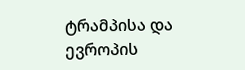ტრამპისა და ევროპის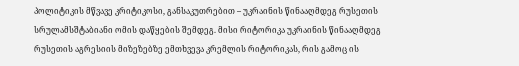პოლიტიკის მწვავე კრიტიკოსი, განსაკუთრებით – უკრაინის წინააღმდეგ რუსეთის სრულამსშტაბიანი ომის დაწყების შემდეგ. მისი რიტორიკა უკრაინის წინააღმდეგ რუსეთის აგრესიის მიზეზებზე ემთხვევა კრემლის რიტორიკას, რის გამოც ის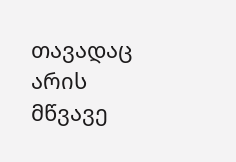თავადაც არის მწვავე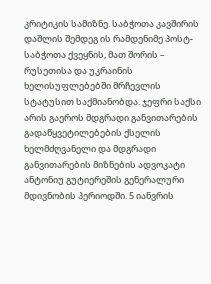კრიტიკის სამიზნე. საბჭოთა კავშირის დაშლის შემდეგ ის რამდენიმე პოსტ-საბჭოთა ქვეყნის, მათ შორის – რუსეთისა და უკრაინის ხელისუფლებებში მრჩევლის სტატუსით საქმიანობდა. ჯეფრი საქსი არის გაეროს მდგრადი განვითარების გადაწყვეტილებების ქსელის ხელმძღვანელი და მდგრადი განვითარების მიზნების ადვოკატი ანტონიუ გუტიერეშის გენერალური მდივნობის პერიოდში. 5 იანვრის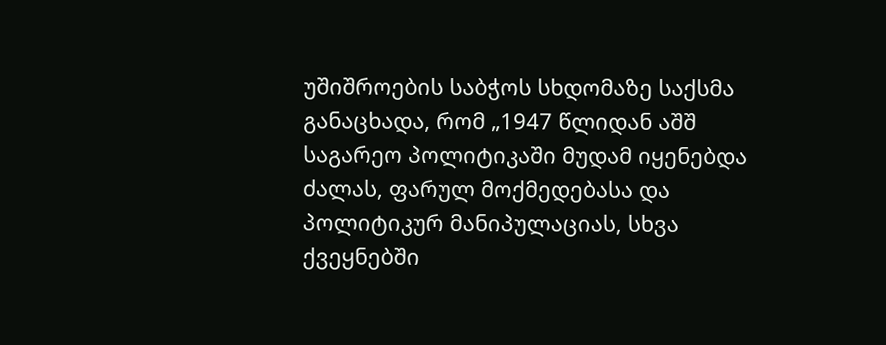უშიშროების საბჭოს სხდომაზე საქსმა განაცხადა, რომ „1947 წლიდან აშშ საგარეო პოლიტიკაში მუდამ იყენებდა ძალას, ფარულ მოქმედებასა და პოლიტიკურ მანიპულაციას, სხვა ქვეყნებში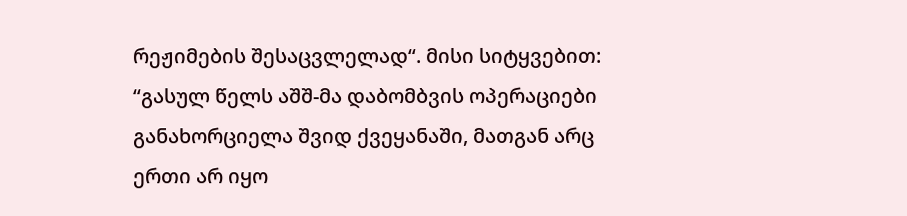რეჟიმების შესაცვლელად“. მისი სიტყვებით:
“გასულ წელს აშშ-მა დაბომბვის ოპერაციები განახორციელა შვიდ ქვეყანაში, მათგან არც ერთი არ იყო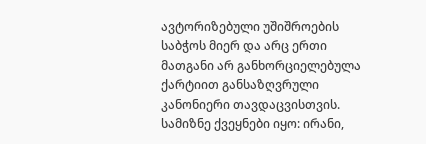ავტორიზებული უშიშროების საბჭოს მიერ და არც ერთი მათგანი არ განხორციელებულა ქარტიით განსაზღვრული კანონიერი თავდაცვისთვის. სამიზნე ქვეყნები იყო: ირანი,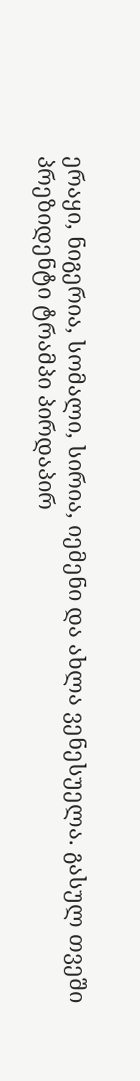ერაყი, ნიგერია, სომალი, სირია, იემენი და ახლა ვენესუელა. გასულ თვეში პრეზიდენტი ტრამპი პირდაპირ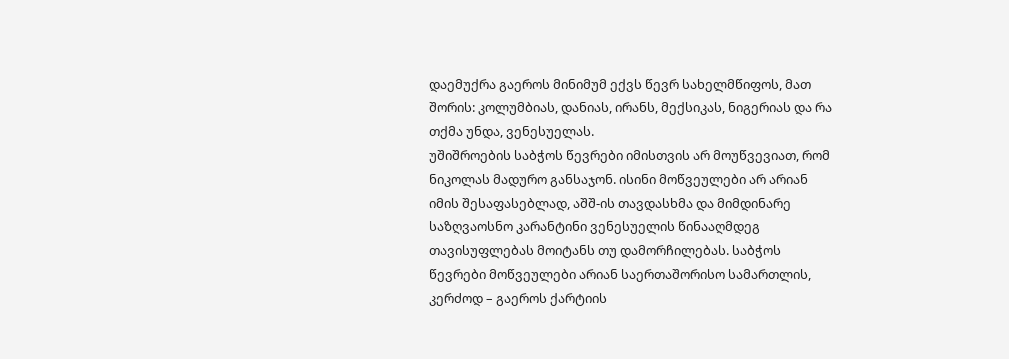დაემუქრა გაეროს მინიმუმ ექვს წევრ სახელმწიფოს, მათ შორის: კოლუმბიას, დანიას, ირანს, მექსიკას, ნიგერიას და რა თქმა უნდა, ვენესუელას.
უშიშროების საბჭოს წევრები იმისთვის არ მოუწვევიათ, რომ ნიკოლას მადურო განსაჯონ. ისინი მოწვეულები არ არიან იმის შესაფასებლად, აშშ-ის თავდასხმა და მიმდინარე საზღვაოსნო კარანტინი ვენესუელის წინააღმდეგ თავისუფლებას მოიტანს თუ დამორჩილებას. საბჭოს წევრები მოწვეულები არიან საერთაშორისო სამართლის, კერძოდ – გაეროს ქარტიის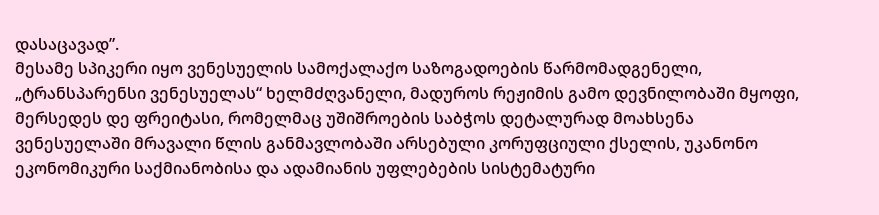დასაცავად”.
მესამე სპიკერი იყო ვენესუელის სამოქალაქო საზოგადოების წარმომადგენელი, „ტრანსპარენსი ვენესუელას“ ხელმძღვანელი, მადუროს რეჟიმის გამო დევნილობაში მყოფი, მერსედეს დე ფრეიტასი, რომელმაც უშიშროების საბჭოს დეტალურად მოახსენა ვენესუელაში მრავალი წლის განმავლობაში არსებული კორუფციული ქსელის, უკანონო ეკონომიკური საქმიანობისა და ადამიანის უფლებების სისტემატური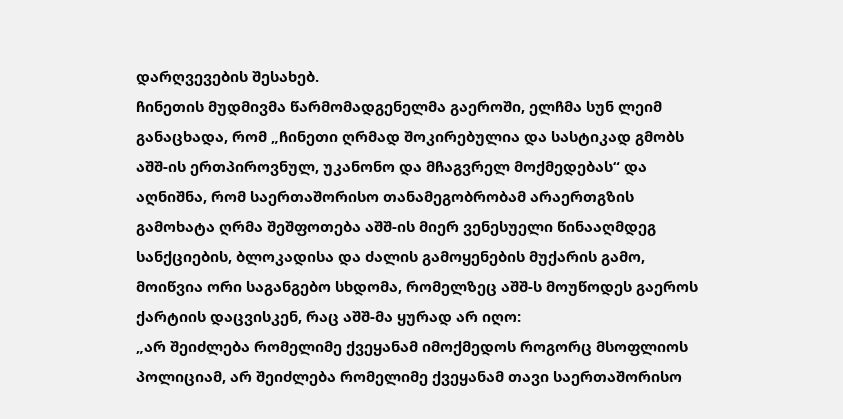დარღვევების შესახებ.
ჩინეთის მუდმივმა წარმომადგენელმა გაეროში, ელჩმა სუნ ლეიმ განაცხადა, რომ „ჩინეთი ღრმად შოკირებულია და სასტიკად გმობს აშშ-ის ერთპიროვნულ, უკანონო და მჩაგვრელ მოქმედებას“ და აღნიშნა, რომ საერთაშორისო თანამეგობრობამ არაერთგზის გამოხატა ღრმა შეშფოთება აშშ-ის მიერ ვენესუელი წინააღმდეგ სანქციების, ბლოკადისა და ძალის გამოყენების მუქარის გამო, მოიწვია ორი საგანგებო სხდომა, რომელზეც აშშ-ს მოუწოდეს გაეროს ქარტიის დაცვისკენ, რაც აშშ-მა ყურად არ იღო:
„არ შეიძლება რომელიმე ქვეყანამ იმოქმედოს როგორც მსოფლიოს პოლიციამ, არ შეიძლება რომელიმე ქვეყანამ თავი საერთაშორისო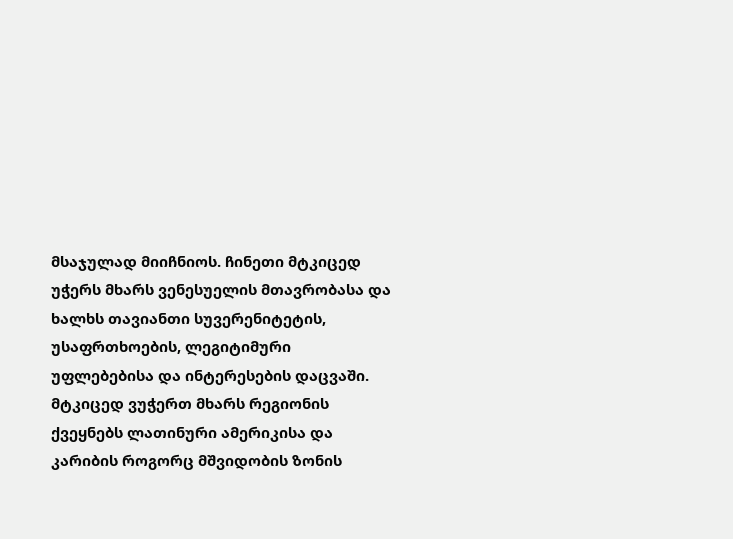მსაჯულად მიიჩნიოს. ჩინეთი მტკიცედ უჭერს მხარს ვენესუელის მთავრობასა და ხალხს თავიანთი სუვერენიტეტის, უსაფრთხოების, ლეგიტიმური უფლებებისა და ინტერესების დაცვაში. მტკიცედ ვუჭერთ მხარს რეგიონის ქვეყნებს ლათინური ამერიკისა და კარიბის როგორც მშვიდობის ზონის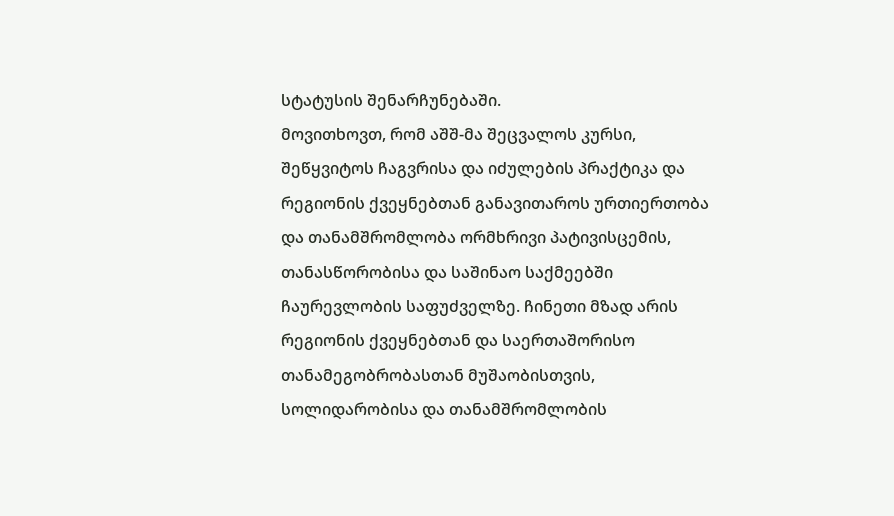სტატუსის შენარჩუნებაში.
მოვითხოვთ, რომ აშშ-მა შეცვალოს კურსი, შეწყვიტოს ჩაგვრისა და იძულების პრაქტიკა და რეგიონის ქვეყნებთან განავითაროს ურთიერთობა და თანამშრომლობა ორმხრივი პატივისცემის, თანასწორობისა და საშინაო საქმეებში ჩაურევლობის საფუძველზე. ჩინეთი მზად არის რეგიონის ქვეყნებთან და საერთაშორისო თანამეგობრობასთან მუშაობისთვის, სოლიდარობისა და თანამშრომლობის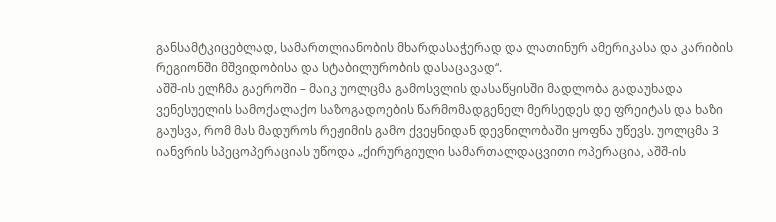განსამტკიცებლად, სამართლიანობის მხარდასაჭერად და ლათინურ ამერიკასა და კარიბის რეგიონში მშვიდობისა და სტაბილურობის დასაცავად“.
აშშ-ის ელჩმა გაეროში – მაიკ უოლცმა გამოსვლის დასაწყისში მადლობა გადაუხადა ვენესუელის სამოქალაქო საზოგადოების წარმომადგენელ მერსედეს დე ფრეიტას და ხაზი გაუსვა, რომ მას მადუროს რეჟიმის გამო ქვეყნიდან დევნილობაში ყოფნა უწევს. უოლცმა 3 იანვრის სპეცოპერაციას უწოდა „ქირურგიული სამართალდაცვითი ოპერაცია, აშშ-ის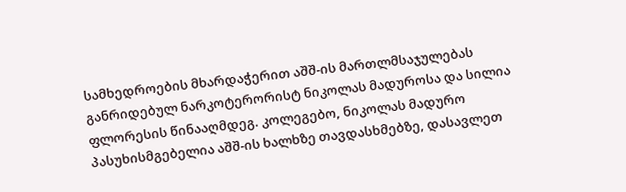სამხედროების მხარდაჭერით აშშ-ის მართლმსაჯულებას განრიდებულ ნარკოტერორისტ ნიკოლას მადუროსა და სილია ფლორესის წინააღმდეგ. კოლეგებო, ნიკოლას მადურო პასუხისმგებელია აშშ-ის ხალხზე თავდასხმებზე, დასავლეთ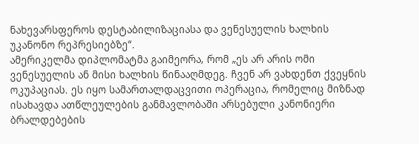ნახევარსფეროს დესტაბილიზაციასა და ვენესუელის ხალხის უკანონო რეპრესიებზე“.
ამერიკელმა დიპლომატმა გაიმეორა, რომ „ეს არ არის ომი ვენესუელის ან მისი ხალხის წინააღმდეგ. ჩვენ არ ვახდენთ ქვეყნის ოკუპაციას. ეს იყო სამართალდაცვითი ოპერაცია, რომელიც მიზნად ისახავდა ათწლეულების განმავლობაში არსებული კანონიერი ბრალდებების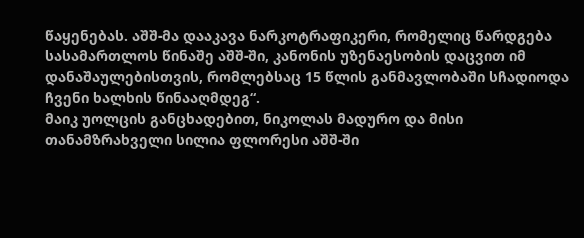წაყენებას. აშშ-მა დააკავა ნარკოტრაფიკერი, რომელიც წარდგება სასამართლოს წინაშე აშშ-ში, კანონის უზენაესობის დაცვით იმ დანაშაულებისთვის, რომლებსაც 15 წლის განმავლობაში სჩადიოდა ჩვენი ხალხის წინააღმდეგ“.
მაიკ უოლცის განცხადებით, ნიკოლას მადურო და მისი თანამზრახველი სილია ფლორესი აშშ-ში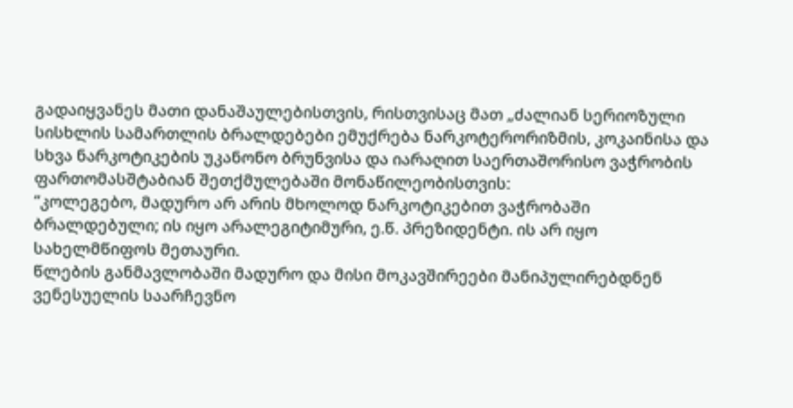გადაიყვანეს მათი დანაშაულებისთვის, რისთვისაც მათ „ძალიან სერიოზული სისხლის სამართლის ბრალდებები ემუქრება ნარკოტერორიზმის, კოკაინისა და სხვა ნარკოტიკების უკანონო ბრუნვისა და იარაღით საერთაშორისო ვაჭრობის ფართომასშტაბიან შეთქმულებაში მონაწილეობისთვის:
“კოლეგებო, მადურო არ არის მხოლოდ ნარკოტიკებით ვაჭრობაში ბრალდებული; ის იყო არალეგიტიმური, ე.წ. პრეზიდენტი. ის არ იყო სახელმწიფოს მეთაური.
წლების განმავლობაში მადურო და მისი მოკავშირეები მანიპულირებდნენ ვენესუელის საარჩევნო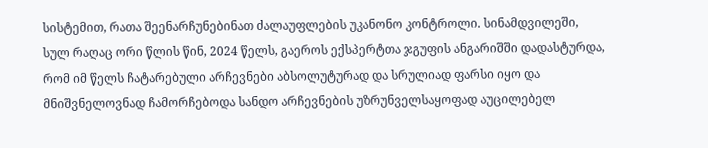სისტემით, რათა შეენარჩუნებინათ ძალაუფლების უკანონო კონტროლი. სინამდვილეში, სულ რაღაც ორი წლის წინ, 2024 წელს, გაეროს ექსპერტთა ჯგუფის ანგარიშში დადასტურდა, რომ იმ წელს ჩატარებული არჩევნები აბსოლუტურად და სრულიად ფარსი იყო და მნიშვნელოვნად ჩამორჩებოდა სანდო არჩევნების უზრუნველსაყოფად აუცილებელ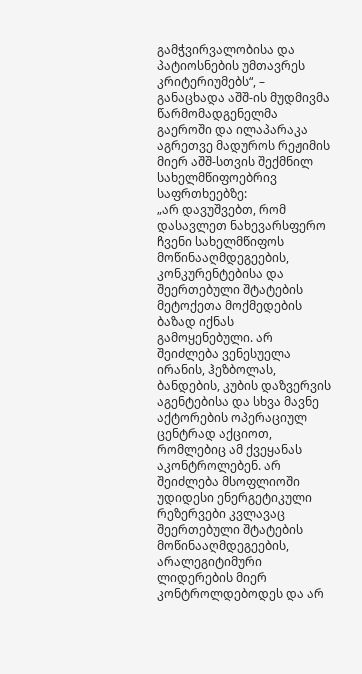გამჭვირვალობისა და პატიოსნების უმთავრეს კრიტერიუმებს“, – განაცხადა აშშ-ის მუდმივმა წარმომადგენელმა გაეროში და ილაპარაკა აგრეთვე მადუროს რეჟიმის მიერ აშშ-სთვის შექმნილ სახელმწიფოებრივ საფრთხეებზე:
„არ დავუშვებთ, რომ დასავლეთ ნახევარსფერო ჩვენი სახელმწიფოს მოწინააღმდეგეების, კონკურენტებისა და შეერთებული შტატების მეტოქეთა მოქმედების ბაზად იქნას გამოყენებული. არ შეიძლება ვენესუელა ირანის, ჰეზბოლას, ბანდების, კუბის დაზვერვის აგენტებისა და სხვა მავნე აქტორების ოპერაციულ ცენტრად აქციოთ, რომლებიც ამ ქვეყანას აკონტროლებენ. არ შეიძლება მსოფლიოში უდიდესი ენერგეტიკული რეზერვები კვლავაც შეერთებული შტატების მოწინააღმდეგეების, არალეგიტიმური ლიდერების მიერ კონტროლდებოდეს და არ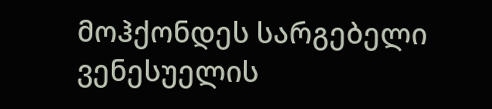მოჰქონდეს სარგებელი ვენესუელის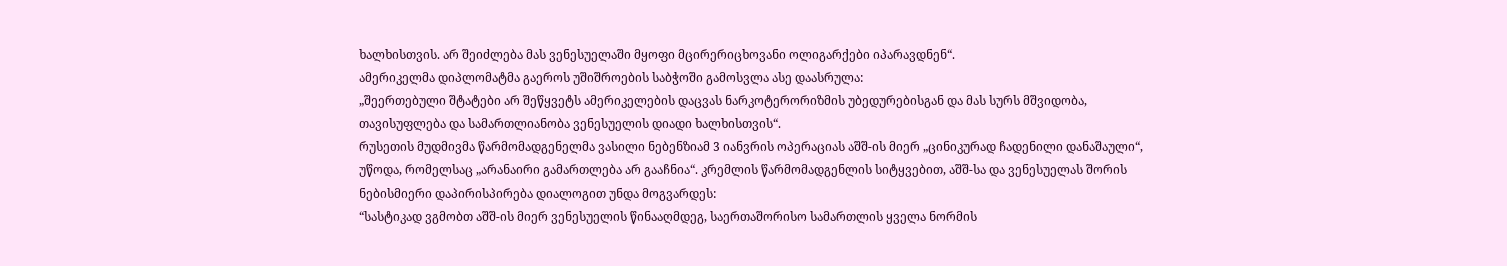ხალხისთვის. არ შეიძლება მას ვენესუელაში მყოფი მცირერიცხოვანი ოლიგარქები იპარავდნენ“.
ამერიკელმა დიპლომატმა გაეროს უშიშროების საბჭოში გამოსვლა ასე დაასრულა:
„შეერთებული შტატები არ შეწყვეტს ამერიკელების დაცვას ნარკოტერორიზმის უბედურებისგან და მას სურს მშვიდობა, თავისუფლება და სამართლიანობა ვენესუელის დიადი ხალხისთვის“.
რუსეთის მუდმივმა წარმომადგენელმა ვასილი ნებენზიამ 3 იანვრის ოპერაციას აშშ-ის მიერ „ცინიკურად ჩადენილი დანაშაული“, უწოდა, რომელსაც „არანაირი გამართლება არ გააჩნია“. კრემლის წარმომადგენლის სიტყვებით, აშშ-სა და ვენესუელას შორის ნებისმიერი დაპირისპირება დიალოგით უნდა მოგვარდეს:
“სასტიკად ვგმობთ აშშ-ის მიერ ვენესუელის წინააღმდეგ, საერთაშორისო სამართლის ყველა ნორმის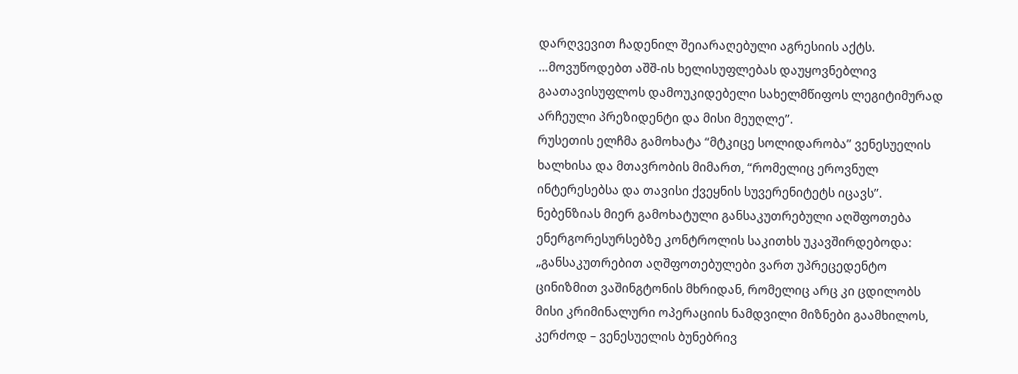დარღვევით ჩადენილ შეიარაღებული აგრესიის აქტს.
…მოვუწოდებთ აშშ-ის ხელისუფლებას დაუყოვნებლივ გაათავისუფლოს დამოუკიდებელი სახელმწიფოს ლეგიტიმურად არჩეული პრეზიდენტი და მისი მეუღლე”.
რუსეთის ელჩმა გამოხატა “მტკიცე სოლიდარობა” ვენესუელის ხალხისა და მთავრობის მიმართ, “რომელიც ეროვნულ ინტერესებსა და თავისი ქვეყნის სუვერენიტეტს იცავს”.
ნებენზიას მიერ გამოხატული განსაკუთრებული აღშფოთება ენერგორესურსებზე კონტროლის საკითხს უკავშირდებოდა:
„განსაკუთრებით აღშფოთებულები ვართ უპრეცედენტო ცინიზმით ვაშინგტონის მხრიდან, რომელიც არც კი ცდილობს მისი კრიმინალური ოპერაციის ნამდვილი მიზნები გაამხილოს, კერძოდ – ვენესუელის ბუნებრივ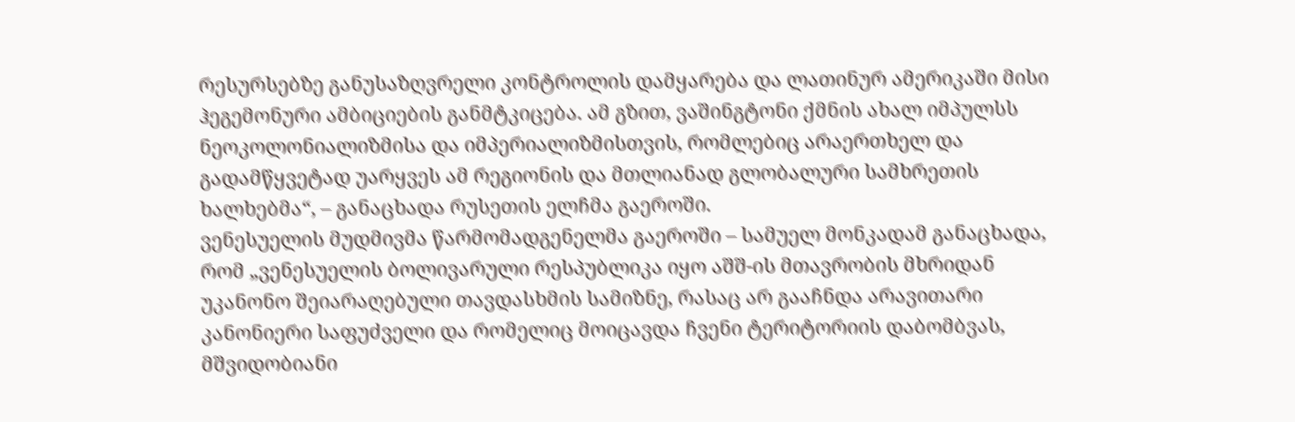რესურსებზე განუსაზღვრელი კონტროლის დამყარება და ლათინურ ამერიკაში მისი ჰეგემონური ამბიციების განმტკიცება. ამ გზით, ვაშინგტონი ქმნის ახალ იმპულსს ნეოკოლონიალიზმისა და იმპერიალიზმისთვის, რომლებიც არაერთხელ და გადამწყვეტად უარყვეს ამ რეგიონის და მთლიანად გლობალური სამხრეთის ხალხებმა“, – განაცხადა რუსეთის ელჩმა გაეროში.
ვენესუელის მუდმივმა წარმომადგენელმა გაეროში – სამუელ მონკადამ განაცხადა, რომ „ვენესუელის ბოლივარული რესპუბლიკა იყო აშშ-ის მთავრობის მხრიდან უკანონო შეიარაღებული თავდასხმის სამიზნე, რასაც არ გააჩნდა არავითარი კანონიერი საფუძველი და რომელიც მოიცავდა ჩვენი ტერიტორიის დაბომბვას, მშვიდობიანი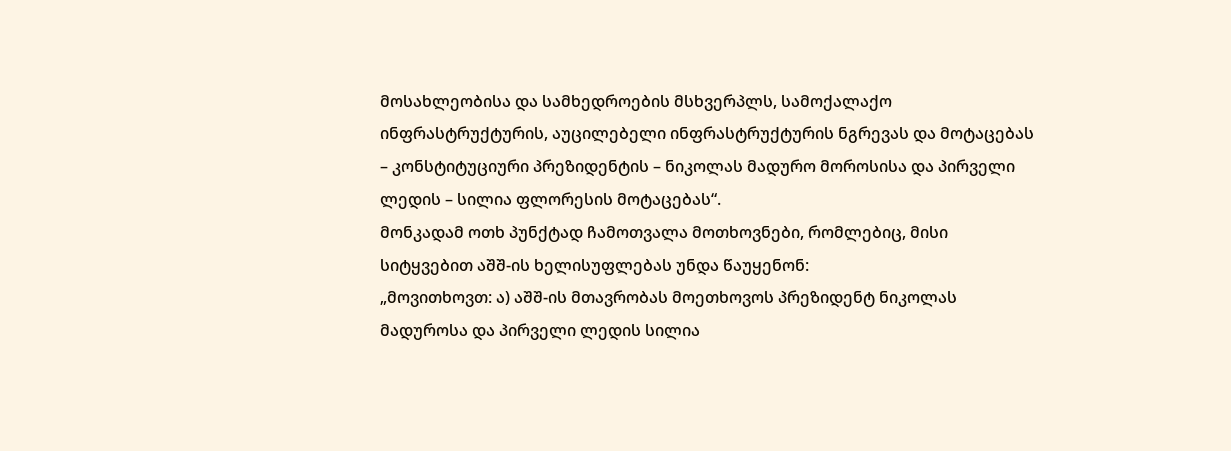მოსახლეობისა და სამხედროების მსხვერპლს, სამოქალაქო ინფრასტრუქტურის, აუცილებელი ინფრასტრუქტურის ნგრევას და მოტაცებას – კონსტიტუციური პრეზიდენტის – ნიკოლას მადურო მოროსისა და პირველი ლედის – სილია ფლორესის მოტაცებას“.
მონკადამ ოთხ პუნქტად ჩამოთვალა მოთხოვნები, რომლებიც, მისი სიტყვებით აშშ-ის ხელისუფლებას უნდა წაუყენონ:
„მოვითხოვთ: ა) აშშ-ის მთავრობას მოეთხოვოს პრეზიდენტ ნიკოლას მადუროსა და პირველი ლედის სილია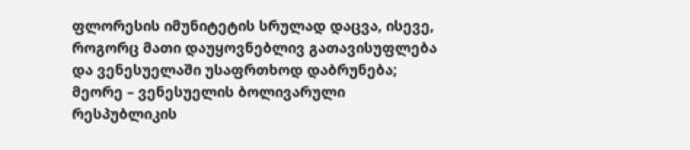ფლორესის იმუნიტეტის სრულად დაცვა, ისევე, როგორც მათი დაუყოვნებლივ გათავისუფლება და ვენესუელაში უსაფრთხოდ დაბრუნება; მეორე – ვენესუელის ბოლივარული რესპუბლიკის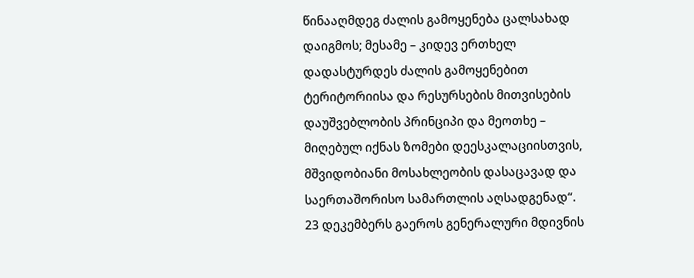წინააღმდეგ ძალის გამოყენება ცალსახად დაიგმოს; მესამე – კიდევ ერთხელ დადასტურდეს ძალის გამოყენებით ტერიტორიისა და რესურსების მითვისების დაუშვებლობის პრინციპი და მეოთხე – მიღებულ იქნას ზომები დეესკალაციისთვის, მშვიდობიანი მოსახლეობის დასაცავად და საერთაშორისო სამართლის აღსადგენად“.
23 დეკემბერს გაეროს გენერალური მდივნის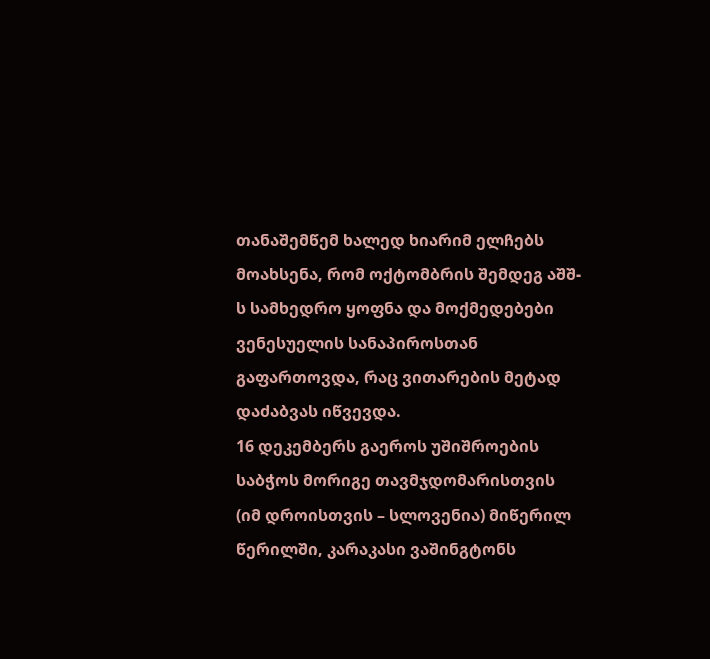თანაშემწემ ხალედ ხიარიმ ელჩებს მოახსენა, რომ ოქტომბრის შემდეგ აშშ-ს სამხედრო ყოფნა და მოქმედებები ვენესუელის სანაპიროსთან გაფართოვდა, რაც ვითარების მეტად დაძაბვას იწვევდა.
16 დეკემბერს გაეროს უშიშროების საბჭოს მორიგე თავმჯდომარისთვის (იმ დროისთვის – სლოვენია) მიწერილ წერილში, კარაკასი ვაშინგტონს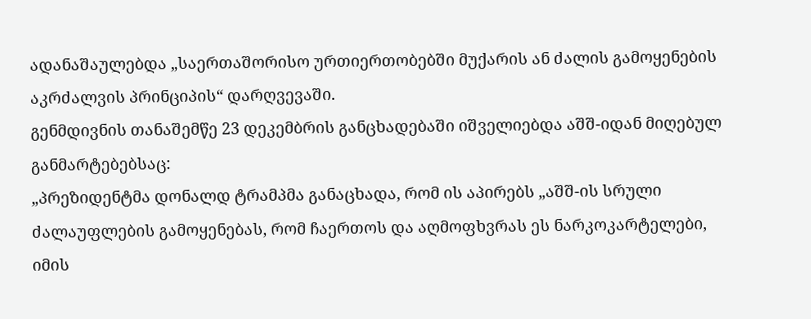ადანაშაულებდა „საერთაშორისო ურთიერთობებში მუქარის ან ძალის გამოყენების აკრძალვის პრინციპის“ დარღვევაში.
გენმდივნის თანაშემწე 23 დეკემბრის განცხადებაში იშველიებდა აშშ-იდან მიღებულ განმარტებებსაც:
„პრეზიდენტმა დონალდ ტრამპმა განაცხადა, რომ ის აპირებს „აშშ-ის სრული ძალაუფლების გამოყენებას, რომ ჩაერთოს და აღმოფხვრას ეს ნარკოკარტელები, იმის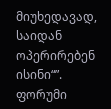მიუხედავად, საიდან ოპერირებენ ისინი“”.
ფორუმი